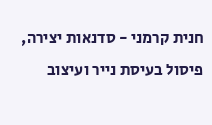חנית קרמני - סדנאות יצירה, פיסול בעיסת נייר ועיצוב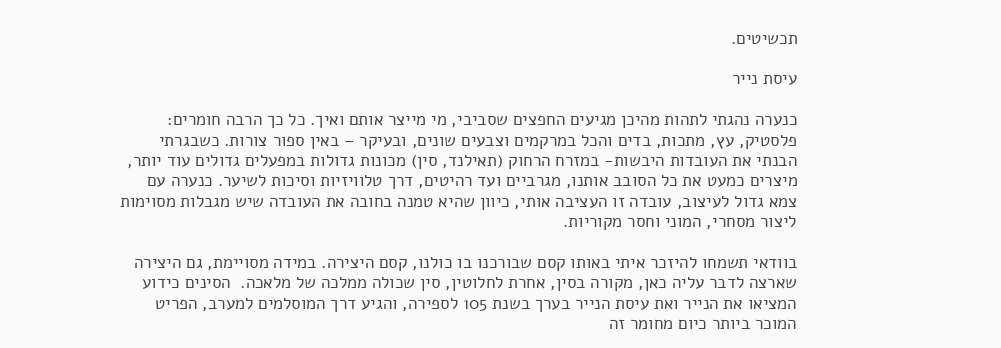תכשיטים.

עיסת נייר

כנערה נהגתי לתהות מהיכן מגיעים החפצים שסביבי, מי מייצר אותם ואיך. כל כך הרבה חומרים: פלסטיק, עץ, מתכות, בדים והכל במרקמים וצבעים שונים, ובעיקר – באין ספור צורות. כשבגרתי הבנתי את העובדות היבשות- במזרח הרחוק (תאילנד, סין) מכונות גדולות במפעלים גדולים עוד יותר, מיצרים כמעט את כל הסובב אותנו, מגרביים ועד רהיטים, דרך טלוויזיות וסיכות לשיער. כנערה עם צמא גדול לעיצוב, עובדה זו העציבה אותי, כיוון שהיא טמנה בחובה את העובדה שיש מגבלות מסוימות ליצור מסחרי, המוני וחסר מקוריות.

בוודאי תשמחו להיזכר איתי באותו קסם שבורכנו בו כולנו, קסם היצירה. במידה מסויימת, גם היצירה שארצה לדבר עליה כאן, מקורה בסין, אחרת לחלוטין, סין שכולה ממלכה של מלאכה.  הסינים כידוע המציאו את הנייר ואת עיסת הנייר בערך בשנת 105 לספירה, והגיע דרך המוסלמים למערב, הפריט המוכר ביותר כיום מחומר זה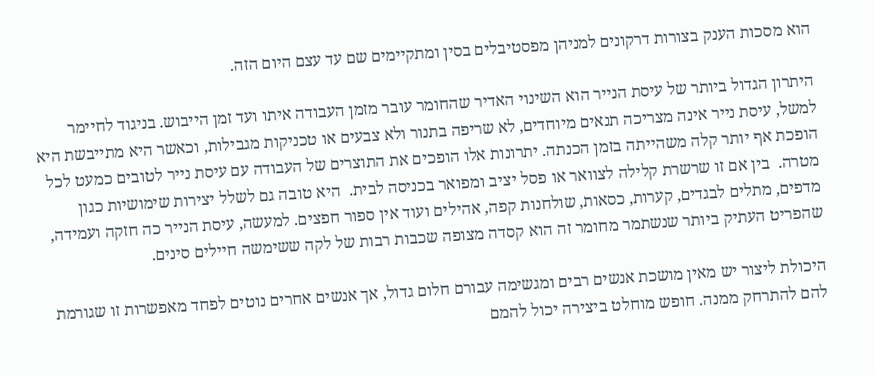הוא מסכות הענק בצורות דרקונים למניהן מפסטיבלים בסין ומתקיימים שם עד עצם היום הזה.

היתרון הגדול ביותר של עיסת הנייר הוא השינוי האדיר שהחומר עובר מזמן העבודה איתו ועד זמן הייבוש. בניגוד לחיימר למשל, עיסת נייר אינה מצריכה תנאים מיוחדים, לא שריפה בתנור ולא צבעים או טכניקות מגבילות, וכאשר היא מתייבשת היא הופכת אף יותר קלה משהייתה בזמן הכנתה. יתרונות אלו הופכים את התוצרים של העבודה עם עיסת נייר לטובים כמעט לכל מטרה.  בין אם זו שרשרת קלילה לצוואר או פסל יציב ומפואר בכניסה לבית.  היא טובה גם לשלל יצירות שימושיות כגון מדפים, מתלים לבגדים, קערות, כסאות, שולחנות קפה, אהילים ועוד אין ספור חפצים. למעשה, עיסת הנייר כה חזקה ועמידה, שהפריט העתיק ביותר שנשתמר מחומר זה הוא קסדה מצופה שכבות רבות של לקה ששימשה חיילים סינים.

היכולת ליצור יש מאין מושכת אנשים רבים ומגשימה עבורם חלום גדול, אך אנשים אחרים נוטים לפחד מאפשרות זו שגורמת להם להתרחק ממנה. חופש מוחלט ביצירה יכול להמם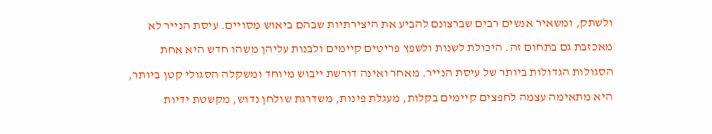ולשתק, ומשאיר אנשים רבים שברצונם להביע את היצירתיות שבהם ביאוש מסויים. עיסת הנייר לא מאכזבת גם בתחום זה. היכולת לשנות ולשפץ פריטים קיימים ולבנות עליהן משהו חדש היא אחת הסגולות הגדולות ביותר של עיסת הנייר. מאחר ואינה דורשת ייבוש מיוחד ומשקלה הסגולי קטן ביותר, היא מתאימה עצמה לחפצים קיימים בקלות, מעגלת פינות, משדרגת שולחן נדוש, מקשטת ידיות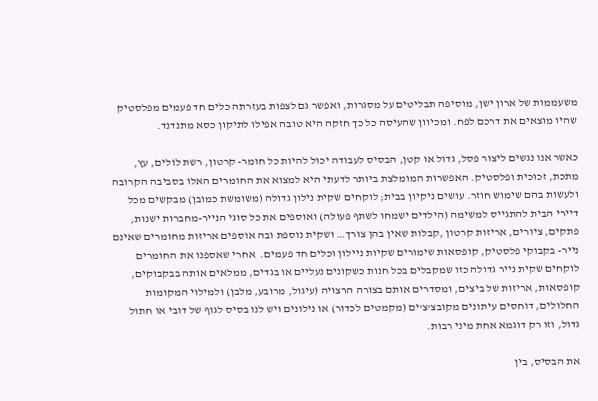משעממות של ארון ישן, מוסיפה תבליטים על מסגרות, ואפשר גם לצפות בעזרתה כלים חד פעמים מפלסטיק שהיו מוצאים את דרכם לפח. ומכיוון שהעיסה כל כך חזקה היא טובה אפילו לתיקון כסא מתנדנד.

כאשר אנו נגשים ליצור פסל, גדול או קטן, הבסיס לעבודה יכול להיות כל חומר- קרטון, רשת לולים, עץ, מתכת, זכוכית ופלסטיק. האפשרות המומלצת ביותר לדעתי היא למצוא את החומרים האלו בסביבה הקרובה ולעשות בהם שימוש חוזר. עושים ניקיון בבית; לוקחים שקית נילון גדולה (משומשת כמובן) מבקשים מכל דיירי הבית להתגייס למשימה (הילדים ישמחו לשתף פעולה) ואוספים את כל סוגי הנייר-מחברות ישנות, פתקים, ציורים, אריזות קרטון ,קבלות שאין בהן צורך… ושקית נוספת ובה אוספים אריזות מחומרים שאינם נייר- בקבוקי פלסטיק, קופסאות שימורים שקיות ניילון וכלים חד פעמים.  אחרי שאספנו את החומרים לוקחים שקית נייר גדולה כזו שמקבלים בכל חנות כשקונים נעליים או בגדים, ממלאים אותה בבקבוקים, קופסאות, אריזות של ביצים, ומסדרים אותם בצורה הרצויה (עיגול, מרובע, מלבן) ולמילוי המקומות החלולים, דוחסים עיתונים מקובצ'צ'ים (מקמטים לכדור) או נילונים ויש לנו בסיס לגוף של דובי או חתול גדול, וזו רק דוגמא אחת מיני רבות.

את הבסיס, בין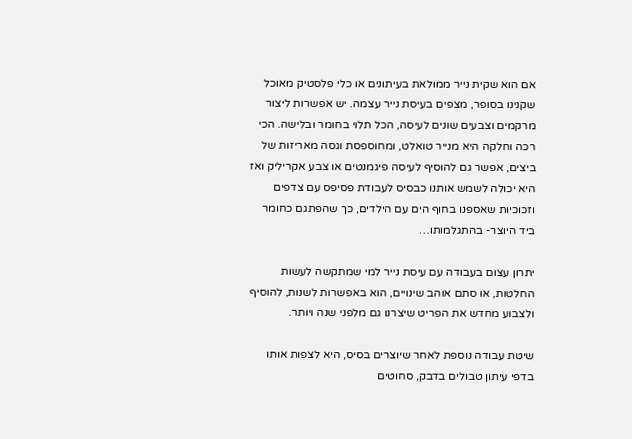אם הוא שקית נייר ממולאת בעיתונים או כלי פלסטיק מאוכל שקנינו בסופר, מצפים בעיסת נייר עצמה. יש אפשרות ליצור מרקמים וצבעים שונים לעיסה, הכל תלוי בחומר ובלישה. הכי רכה וחלקה היא מנייר טואלט, ומחוספסת וגסה מאריזות של ביצים, אפשר גם להוסיף לעיסה פיגמנטים או צבע אקריליק ואז היא יכולה לשמש אותנו כבסיס לעבודת פסיפס עם צדפים וזכוכיות שאספנו בחוף הים עם הילדים, כך שהפתגם כחומר ביד היוצר- בהתגלמותו…

יתרון עצום בעבודה עם עיסת נייר למי שמתקשה לעשות החלטות, או סתם אוהב שינויים, הוא באפשרות לשנות, להוסיף ולצבוע מחדש את הפריט שיצרנו גם מלפני שנה ויותר.

שיטת עבודה נוספת לאחר שיוצרים בסיס, היא לצפות אותו בדפי עיתון טבולים בדבק, סחוטים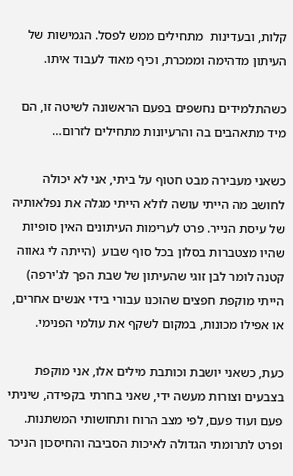קלות, ובעדינות  מתחילים ממש לפסל. הגמישות של העיתון מדהימה וממכרת, וכיף מאוד לעבוד איתו.

כשהתלמידים נחשפים בפעם הראשונה לשיטה זו, הם מיד מתאהבים בה והרעיונות מתחילים לזרום…

כשאני מעבירה מבט חטוף על ביתי, אני לא יכולה לחושב מה הייתי עושה לולא הייתי מגלה את נפלאותיה של עיסת הנייר. פרט לערימות העיתונים האין סופיות שהיו מצטברות בסלון בכל סוף שבוע  (הייתה לי גאווה קטנה לומר לבן זוגי שהעיתון של שבת הפך לג'ירפה)  הייתי מוקפת חפצים שהוכנו עבורי בידי אנשים אחרים, או אפילו מכונות, במקום לשקף את עולמי הפנימי.

כעת, כשאני יושבת וכותבת מילים אלו, אני מוקפת בצבעים וצורות מעשה ידי, שאני בחרתי בקפידה, שיניתי פעם ועוד פעם, לפי מצב הרוח ותחושותי המשתנות. ופרט לתרומתי הגדולה לאיכות הסביבה והחיסכון הניכר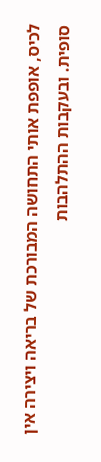לכיס, אופפת אותי התחושה המבורכת של בריאה ויצירה אין סופית. ובעקבות ההתלהבות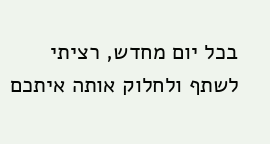בכל יום מחדש, רציתי לשתף ולחלוק אותה איתכם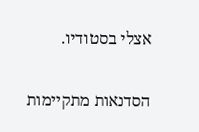אצלי בסטודיו.

הסדנאות מתקיימות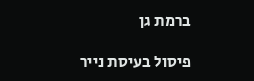ברמת גן

פיסול בעיסת נייר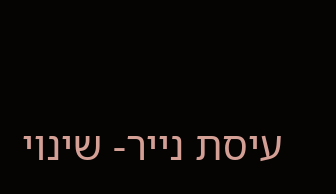עיסת נייר- שינוי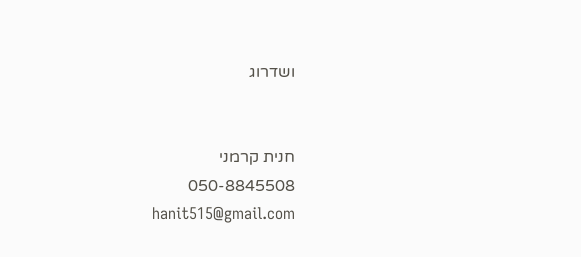ושדרוג


חנית קרמני
050-8845508
hanit515@gmail.com